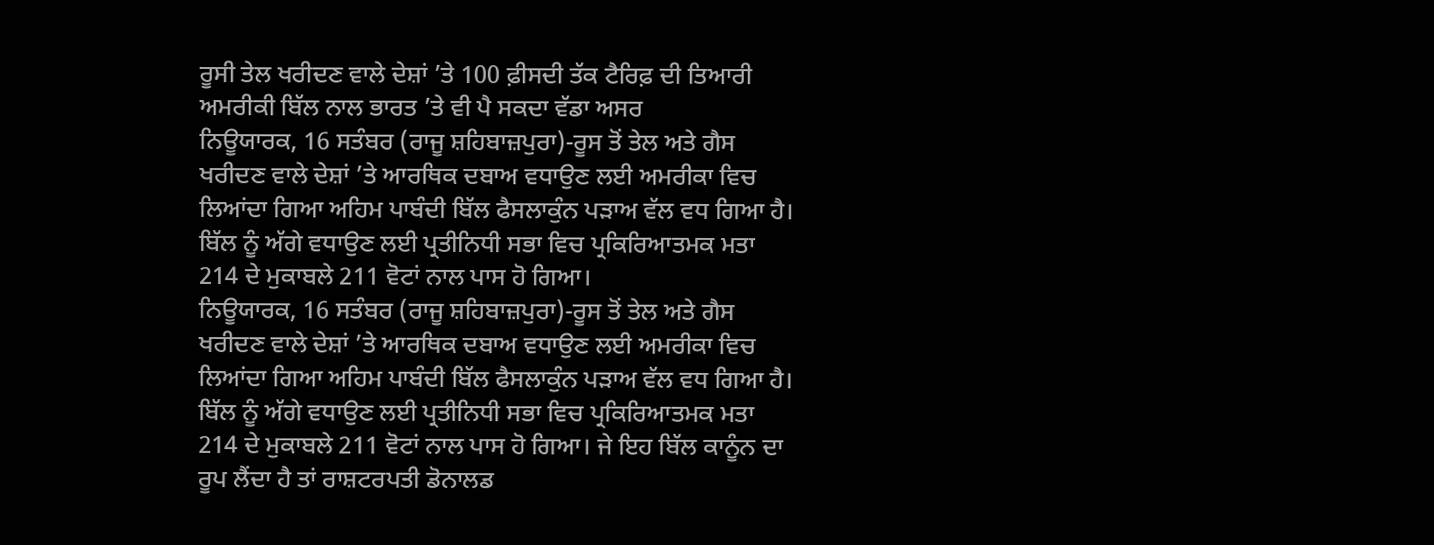ਰੂਸੀ ਤੇਲ ਖਰੀਦਣ ਵਾਲੇ ਦੇਸ਼ਾਂ ’ਤੇ 100 ਫ਼ੀਸਦੀ ਤੱਕ ਟੈਰਿਫ਼ ਦੀ ਤਿਆਰੀ
ਅਮਰੀਕੀ ਬਿੱਲ ਨਾਲ ਭਾਰਤ ’ਤੇ ਵੀ ਪੈ ਸਕਦਾ ਵੱਡਾ ਅਸਰ
ਨਿਊਯਾਰਕ, 16 ਸਤੰਬਰ (ਰਾਜੂ ਸ਼ਹਿਬਾਜ਼ਪੁਰਾ)-ਰੂਸ ਤੋਂ ਤੇਲ ਅਤੇ ਗੈਸ ਖਰੀਦਣ ਵਾਲੇ ਦੇਸ਼ਾਂ ’ਤੇ ਆਰਥਿਕ ਦਬਾਅ ਵਧਾਉਣ ਲਈ ਅਮਰੀਕਾ ਵਿਚ ਲਿਆਂਦਾ ਗਿਆ ਅਹਿਮ ਪਾਬੰਦੀ ਬਿੱਲ ਫੈਸਲਾਕੁੰਨ ਪੜਾਅ ਵੱਲ ਵਧ ਗਿਆ ਹੈ। ਬਿੱਲ ਨੂੰ ਅੱਗੇ ਵਧਾਉਣ ਲਈ ਪ੍ਰਤੀਨਿਧੀ ਸਭਾ ਵਿਚ ਪ੍ਰਕਿਰਿਆਤਮਕ ਮਤਾ 214 ਦੇ ਮੁਕਾਬਲੇ 211 ਵੋਟਾਂ ਨਾਲ ਪਾਸ ਹੋ ਗਿਆ।
ਨਿਊਯਾਰਕ, 16 ਸਤੰਬਰ (ਰਾਜੂ ਸ਼ਹਿਬਾਜ਼ਪੁਰਾ)-ਰੂਸ ਤੋਂ ਤੇਲ ਅਤੇ ਗੈਸ ਖਰੀਦਣ ਵਾਲੇ ਦੇਸ਼ਾਂ ’ਤੇ ਆਰਥਿਕ ਦਬਾਅ ਵਧਾਉਣ ਲਈ ਅਮਰੀਕਾ ਵਿਚ ਲਿਆਂਦਾ ਗਿਆ ਅਹਿਮ ਪਾਬੰਦੀ ਬਿੱਲ ਫੈਸਲਾਕੁੰਨ ਪੜਾਅ ਵੱਲ ਵਧ ਗਿਆ ਹੈ। ਬਿੱਲ ਨੂੰ ਅੱਗੇ ਵਧਾਉਣ ਲਈ ਪ੍ਰਤੀਨਿਧੀ ਸਭਾ ਵਿਚ ਪ੍ਰਕਿਰਿਆਤਮਕ ਮਤਾ 214 ਦੇ ਮੁਕਾਬਲੇ 211 ਵੋਟਾਂ ਨਾਲ ਪਾਸ ਹੋ ਗਿਆ। ਜੇ ਇਹ ਬਿੱਲ ਕਾਨੂੰਨ ਦਾ ਰੂਪ ਲੈਂਦਾ ਹੈ ਤਾਂ ਰਾਸ਼ਟਰਪਤੀ ਡੋਨਾਲਡ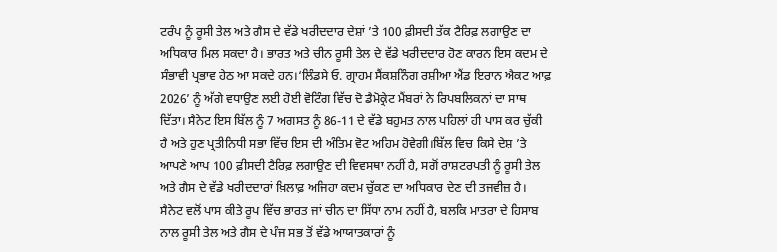ਟਰੰਪ ਨੂੰ ਰੂਸੀ ਤੇਲ ਅਤੇ ਗੈਸ ਦੇ ਵੱਡੇ ਖਰੀਦਦਾਰ ਦੇਸ਼ਾਂ ’ਤੇ 100 ਫ਼ੀਸਦੀ ਤੱਕ ਟੈਰਿਫ਼ ਲਗਾਉਣ ਦਾ ਅਧਿਕਾਰ ਮਿਲ ਸਕਦਾ ਹੈ। ਭਾਰਤ ਅਤੇ ਚੀਨ ਰੂਸੀ ਤੇਲ ਦੇ ਵੱਡੇ ਖਰੀਦਦਾਰ ਹੋਣ ਕਾਰਨ ਇਸ ਕਦਮ ਦੇ ਸੰਭਾਵੀ ਪ੍ਰਭਾਵ ਹੇਠ ਆ ਸਕਦੇ ਹਨ।‘ਲਿੰਡਸੇ ਓ. ਗ੍ਰਾਹਮ ਸੈਂਕਸ਼ਨਿੰਗ ਰਸ਼ੀਆ ਐਂਡ ਇਰਾਨ ਐਕਟ ਆਫ਼ 2026’ ਨੂੰ ਅੱਗੇ ਵਧਾਉਣ ਲਈ ਹੋਈ ਵੋਟਿੰਗ ਵਿੱਚ ਦੋ ਡੈਮੋਕ੍ਰੇਟ ਮੈਂਬਰਾਂ ਨੇ ਰਿਪਬਲਿਕਨਾਂ ਦਾ ਸਾਥ ਦਿੱਤਾ। ਸੈਨੇਟ ਇਸ ਬਿੱਲ ਨੂੰ 7 ਅਗਸਤ ਨੂੰ 86-11 ਦੇ ਵੱਡੇ ਬਹੁਮਤ ਨਾਲ ਪਹਿਲਾਂ ਹੀ ਪਾਸ ਕਰ ਚੁੱਕੀ ਹੈ ਅਤੇ ਹੁਣ ਪ੍ਰਤੀਨਿਧੀ ਸਭਾ ਵਿੱਚ ਇਸ ਦੀ ਅੰਤਿਮ ਵੋਟ ਅਹਿਮ ਹੋਵੇਗੀ।ਬਿੱਲ ਵਿਚ ਕਿਸੇ ਦੇਸ਼ ’ਤੇ ਆਪਣੇ ਆਪ 100 ਫ਼ੀਸਦੀ ਟੈਰਿਫ਼ ਲਗਾਉਣ ਦੀ ਵਿਵਸਥਾ ਨਹੀਂ ਹੈ, ਸਗੋਂ ਰਾਸ਼ਟਰਪਤੀ ਨੂੰ ਰੂਸੀ ਤੇਲ ਅਤੇ ਗੈਸ ਦੇ ਵੱਡੇ ਖਰੀਦਦਾਰਾਂ ਖ਼ਿਲਾਫ਼ ਅਜਿਹਾ ਕਦਮ ਚੁੱਕਣ ਦਾ ਅਧਿਕਾਰ ਦੇਣ ਦੀ ਤਜਵੀਜ਼ ਹੈ। ਸੈਨੇਟ ਵਲੋਂ ਪਾਸ ਕੀਤੇ ਰੂਪ ਵਿੱਚ ਭਾਰਤ ਜਾਂ ਚੀਨ ਦਾ ਸਿੱਧਾ ਨਾਮ ਨਹੀਂ ਹੈ, ਬਲਕਿ ਮਾਤਰਾ ਦੇ ਹਿਸਾਬ ਨਾਲ ਰੂਸੀ ਤੇਲ ਅਤੇ ਗੈਸ ਦੇ ਪੰਜ ਸਭ ਤੋਂ ਵੱਡੇ ਆਯਾਤਕਾਰਾਂ ਨੂੰ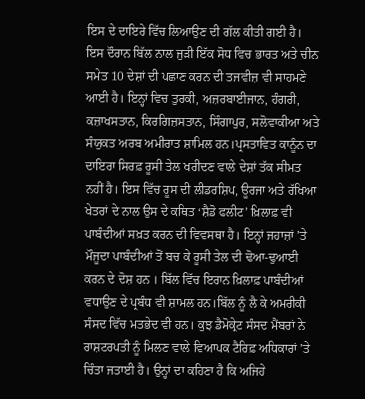ਇਸ ਦੇ ਦਾਇਰੇ ਵਿੱਚ ਲਿਆਉਣ ਦੀ ਗੱਲ ਕੀਤੀ ਗਈ ਹੈ। ਇਸ ਦੌਰਾਨ ਬਿੱਲ ਨਾਲ ਜੁੜੀ ਇੱਕ ਸੋਧ ਵਿਚ ਭਾਰਤ ਅਤੇ ਚੀਨ ਸਮੇਤ 10 ਦੇਸ਼ਾਂ ਦੀ ਪਛਾਣ ਕਰਨ ਦੀ ਤਜਵੀਜ਼ ਵੀ ਸਾਹਮਣੇ ਆਈ ਹੈ। ਇਨ੍ਹਾਂ ਵਿਚ ਤੁਰਕੀ, ਅਜ਼ਰਬਾਈਜਾਨ, ਹੰਗਰੀ, ਕਜ਼ਾਖਸਤਾਨ, ਕਿਰਗਿਜ਼ਸਤਾਨ, ਸਿੰਗਾਪੁਰ, ਸਲੋਵਾਕੀਆ ਅਤੇ ਸੰਯੁਕਤ ਅਰਬ ਅਮੀਰਾਤ ਸ਼ਾਮਿਲ ਹਨ।ਪ੍ਰਸਤਾਵਿਤ ਕਾਨੂੰਨ ਦਾ ਦਾਇਰਾ ਸਿਰਫ਼ ਰੂਸੀ ਤੇਲ ਖਰੀਦਣ ਵਾਲੇ ਦੇਸ਼ਾਂ ਤੱਕ ਸੀਮਤ ਨਹੀਂ ਹੈ। ਇਸ ਵਿੱਚ ਰੂਸ ਦੀ ਲੀਡਰਸ਼ਿਪ, ਊਰਜਾ ਅਤੇ ਰੱਖਿਆ ਖੇਤਰਾਂ ਦੇ ਨਾਲ ਉਸ ਦੇ ਕਥਿਤ ‘ਸ਼ੈਡੋ ਫਲੀਟ’ ਖ਼ਿਲਾਫ਼ ਵੀ ਪਾਬੰਦੀਆਂ ਸਖ਼ਤ ਕਰਨ ਦੀ ਵਿਵਸਥਾ ਹੈ। ਇਨ੍ਹਾਂ ਜਹਾਜ਼ਾਂ ’ਤੇ ਮੌਜੂਦਾ ਪਾਬੰਦੀਆਂ ਤੋਂ ਬਚ ਕੇ ਰੂਸੀ ਤੇਲ ਦੀ ਢੋਆ-ਢੁਆਈ ਕਰਨ ਦੇ ਦੋਸ਼ ਹਨ । ਬਿੱਲ ਵਿੱਚ ਇਰਾਨ ਖ਼ਿਲਾਫ਼ ਪਾਬੰਦੀਆਂ ਵਧਾਉਣ ਦੇ ਪ੍ਰਬੰਧ ਵੀ ਸ਼ਾਮਲ ਹਨ।ਬਿੱਲ ਨੂੰ ਲੈ ਕੇ ਅਮਰੀਕੀ ਸੰਸਦ ਵਿੱਚ ਮਤਭੇਦ ਵੀ ਹਨ। ਕੁਝ ਡੈਮੋਕ੍ਰੇਟ ਸੰਸਦ ਮੈਂਬਰਾਂ ਨੇ ਰਾਸ਼ਟਰਪਤੀ ਨੂੰ ਮਿਲਣ ਵਾਲੇ ਵਿਆਪਕ ਟੈਰਿਫ਼ ਅਧਿਕਾਰਾਂ ’ਤੇ ਚਿੰਤਾ ਜਤਾਈ ਹੈ। ਉਨ੍ਹਾਂ ਦਾ ਕਹਿਣਾ ਹੈ ਕਿ ਅਜਿਹੇ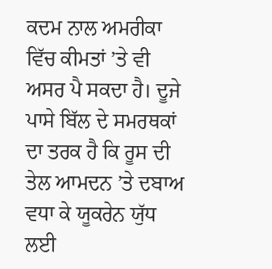ਕਦਮ ਨਾਲ ਅਮਰੀਕਾ ਵਿੱਚ ਕੀਮਤਾਂ ’ਤੇ ਵੀ ਅਸਰ ਪੈ ਸਕਦਾ ਹੈ। ਦੂਜੇ ਪਾਸੇ ਬਿੱਲ ਦੇ ਸਮਰਥਕਾਂ ਦਾ ਤਰਕ ਹੈ ਕਿ ਰੂਸ ਦੀ ਤੇਲ ਆਮਦਨ ’ਤੇ ਦਬਾਅ ਵਧਾ ਕੇ ਯੂਕਰੇਨ ਯੁੱਧ ਲਈ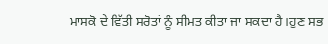ਮਾਸਕੋ ਦੇ ਵਿੱਤੀ ਸਰੋਤਾਂ ਨੂੰ ਸੀਮਤ ਕੀਤਾ ਜਾ ਸਕਦਾ ਹੈ।ਹੁਣ ਸਭ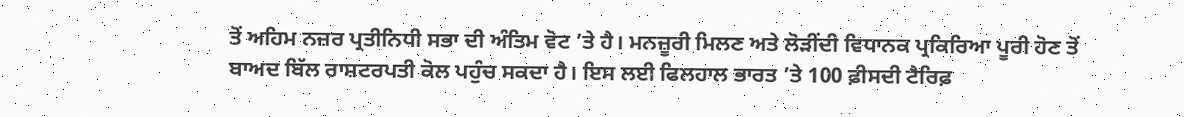ਤੋਂ ਅਹਿਮ ਨਜ਼ਰ ਪ੍ਰਤੀਨਿਧੀ ਸਭਾ ਦੀ ਅੰਤਿਮ ਵੋਟ ’ਤੇ ਹੈ। ਮਨਜ਼ੂਰੀ ਮਿਲਣ ਅਤੇ ਲੋੜੀਂਦੀ ਵਿਧਾਨਕ ਪ੍ਰਕਿਰਿਆ ਪੂਰੀ ਹੋਣ ਤੋਂ ਬਾਅਦ ਬਿੱਲ ਰਾਸ਼ਟਰਪਤੀ ਕੋਲ ਪਹੁੰਚ ਸਕਦਾ ਹੈ। ਇਸ ਲਈ ਫਿਲਹਾਲ ਭਾਰਤ ’ਤੇ 100 ਫ਼ੀਸਦੀ ਟੈਰਿਫ਼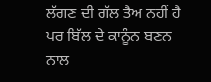ਲੱਗਣ ਦੀ ਗੱਲ ਤੈਅ ਨਹੀਂ ਹੈ ਪਰ ਬਿੱਲ ਦੇ ਕਾਨੂੰਨ ਬਣਨ ਨਾਲ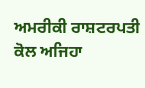ਅਮਰੀਕੀ ਰਾਸ਼ਟਰਪਤੀ ਕੋਲ ਅਜਿਹਾ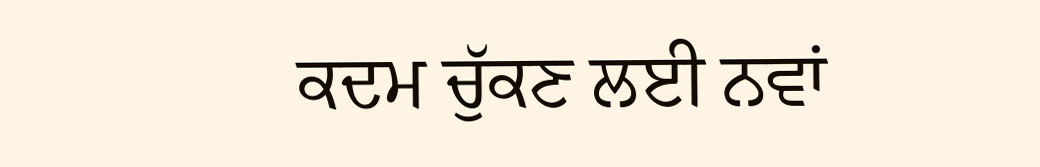ਕਦਮ ਚੁੱਕਣ ਲਈ ਨਵਾਂ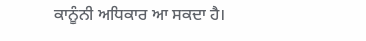ਕਾਨੂੰਨੀ ਅਧਿਕਾਰ ਆ ਸਕਦਾ ਹੈ।